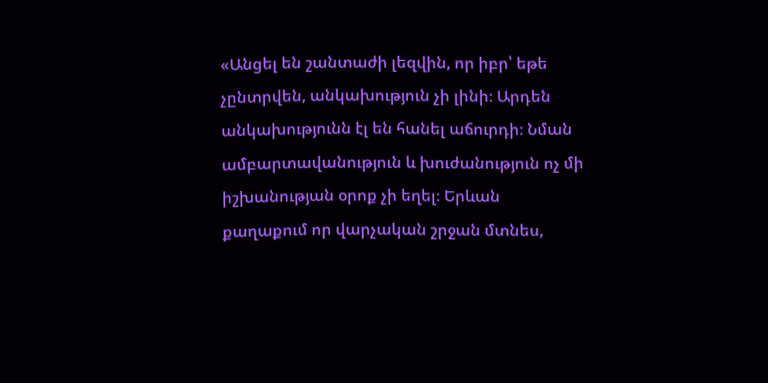«Անցել են շանտաժի լեզվին, որ իբր՝ եթե չընտրվեն, անկախություն չի լինի։ Արդեն անկախությունն էլ են հանել աճուրդի։ Նման ամբարտավանություն և խուժանություն ոչ մի իշխանության օրոք չի եղել։ Երևան քաղաքում որ վարչական շրջան մտնես,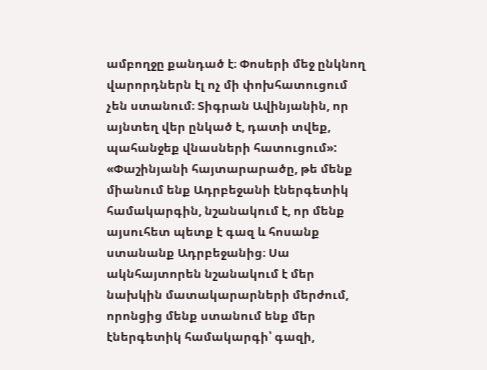ամբողջը քանդած է։ Փոսերի մեջ ընկնող վարորդներն էլ ոչ մի փոխհատուցում չեն ստանում։ Տիգրան Ավինյանին, որ այնտեղ վեր ընկած է, դատի տվեք, պահանջեք վնասների հատուցում»:
«Փաշինյանի հայտարարածը, թե մենք միանում ենք Ադրբեջանի էներգետիկ համակարգին, նշանակում է, որ մենք այսուհետ պետք է գազ և հոսանք ստանանք Ադրբեջանից։ Սա ակնհայտորեն նշանակում է մեր նախկին մատակարարների մերժում, որոնցից մենք ստանում ենք մեր էներգետիկ համակարգի՝ գազի,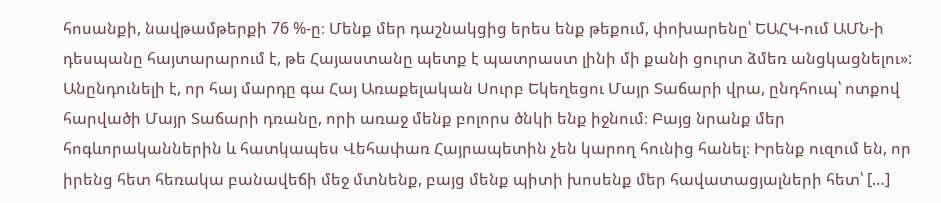հոսանքի, նավթամթերքի 76 %-ը։ Մենք մեր դաշնակցից երես ենք թեքում, փոխարենը՝ ԵԱՀԿ-ում ԱՄՆ-ի դեսպանը հայտարարում է, թե Հայաստանը պետք է պատրաստ լինի մի քանի ցուրտ ձմեռ անցկացնելու»:
Անընդունելի է, որ հայ մարդը գա Հայ Առաքելական Սուրբ Եկեղեցու Մայր Տաճարի վրա, ընդհուպ՝ ոտքով հարվածի Մայր Տաճարի դռանը, որի առաջ մենք բոլորս ծնկի ենք իջնում։ Բայց նրանք մեր հոգևորականներին և հատկապես Վեհափառ Հայրապետին չեն կարող հունից հանել։ Իրենք ուզում են, որ իրենց հետ հեռակա բանավեճի մեջ մտնենք, բայց մենք պիտի խոսենք մեր հավատացյալների հետ՝ […]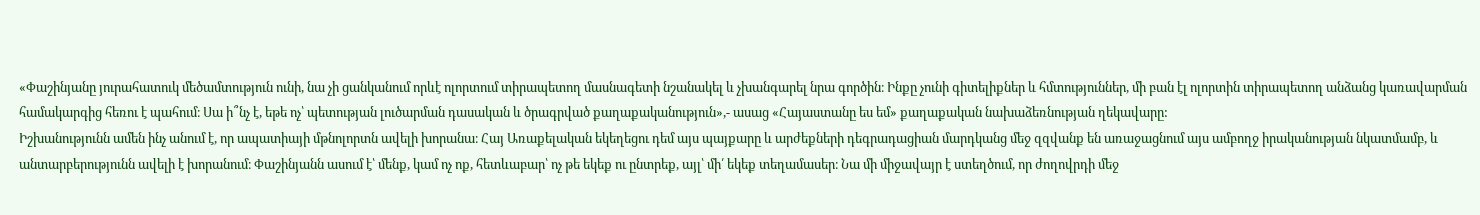«Փաշինյանը յուրահատուկ մեծամտություն ունի, նա չի ցանկանում որևէ ոլորտում տիրապետող մասնագետի նշանակել և չխանգարել նրա գործին։ Ինքը չունի գիտելիքներ և հմտություններ, մի բան էլ ոլորտին տիրապետող անձանց կառավարման համակարգից հեռու է պահում։ Սա ի՞նչ է, եթե ոչ՝ պետության լուծարման դասական և ծրագրված քաղաքականություն»,- ասաց «Հայաստանը ես եմ» քաղաքական նախաձեռնության ղեկավարը:
Իշխանությունն ամեն ինչ անում է, որ ապատիայի մթնոլորտն ավելի խորանա։ Հայ Առաքելական եկեղեցու դեմ այս պայքարը և արժեքների դեգրադացիան մարդկանց մեջ զզվանք են առաջացնում այս ամբողջ իրականության նկատմամբ, և անտարբերությունն ավելի է խորանում։ Փաշինյանն ասում է՝ մենք, կամ ոչ ոք, հետևաբար՝ ոչ թե եկեք ու ընտրեք, այլ՝ մի՛ եկեք տեղամասեր։ Նա մի միջավայր է ստեղծում, որ ժողովրդի մեջ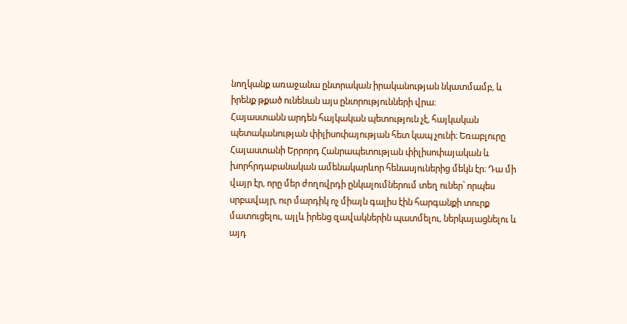նողկանք առաջանա ընտրական իրականության նկատմամբ, և իրենք թքած ունենան այս ընտրությունների վրա։
Հայաստանն արդեն հայկական պետություն չէ, հայկական պետականության փիլիսոփայության հետ կապ չունի։ Եռաբլուրը Հայաստանի Երրորդ Հանրապետության փիլիսոփայական և խորհրդաբանական ամենակարևոր հենասյուներից մեկն էր։ Դա մի վայր էր, որը մեր ժողովրդի ընկալումներում տեղ ուներ՝ որպես սրբավայր, ուր մարդիկ ոչ միայն գալիս էին հարգանքի տուրք մատուցելու, այլև իրենց զավակներին պատմելու, ներկայացնելու և այդ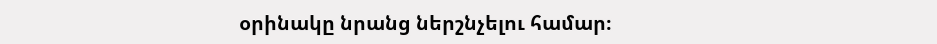օրինակը նրանց ներշնչելու համար։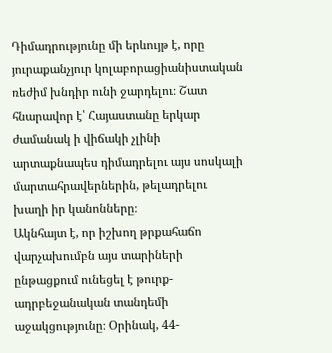Դիմադրությունը մի երևույթ է, որը յուրաքանչյուր կոլաբորացիանիստական ռեժիմ խնդիր ունի ջարդելու։ Շատ հնարավոր է՝ Հայաստանը երկար ժամանակ ի վիճակի չլինի արտաքնապես դիմադրելու այս սոսկալի մարտահրավերներին, թելադրելու խաղի իր կանոնները։
Ակնհայտ է, որ իշխող թրքահաճո վարչախումբն այս տարիների ընթացքում ունեցել է թուրք-ադրբեջանական տանդեմի աջակցությունը։ Օրինակ, 44-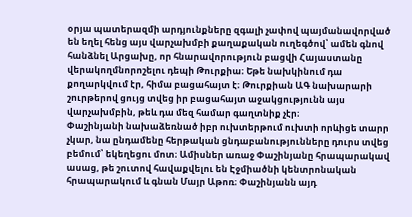օրյա պատերազմի արդյունքները զգալի չափով պայմանավորված են եղել հենց այս վարչախմբի քաղաքական ուղեգծով՝ ամեն գնով հանձնել Արցախը, որ հնարավորություն բացվի Հայաստանը վերակողմնորոշելու դեպի Թուրքիա։ Եթե նախկինում դա քողարկվում էր, հիմա բացահայտ է։ Թուրքիան ԱԳ նախարարի շուրթերով ցույց տվեց իր բացահայտ աջակցությունն այս վարչախմբին, թեև դա մեզ համար գաղտնիք չէր։
Փաշինյանի նախաձեռնած իբր ուխտերթում ուխտի որևիցե տարր չկար, նա ընդամենը հերթական ցնդաբանությունները դուրս տվեց բեմում՝ եկեղեցու մոտ։ Ամիսներ առաջ Փաշինյանը հրապարակավ ասաց, թե շուտով հավաքվելու են Էջմիածնի կենտրոնական հրապարակում և գնան Մայր Աթոռ։ Փաշինյանն այդ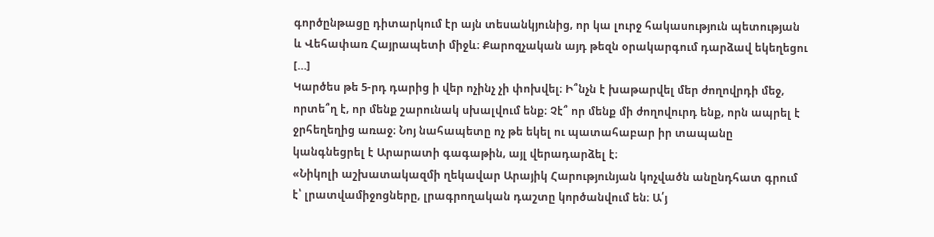գործընթացը դիտարկում էր այն տեսանկյունից, որ կա լուրջ հակասություն պետության և Վեհափառ Հայրապետի միջև։ Քարոզչական այդ թեզն օրակարգում դարձավ եկեղեցու […]
Կարծես թե 5-րդ դարից ի վեր ոչինչ չի փոխվել։ Ի՞նչն է խաթարվել մեր ժողովրդի մեջ, որտե՞ղ է, որ մենք շարունակ սխալվում ենք։ Չէ՞ որ մենք մի ժողովուրդ ենք, որն ապրել է ջրհեղեղից առաջ։ Նոյ նահապետը ոչ թե եկել ու պատահաբար իր տապանը կանգնեցրել է Արարատի գագաթին, այլ վերադարձել է։
«Նիկոլի աշխատակազմի ղեկավար Արայիկ Հարությունյան կոչվածն անընդհատ գրում է՝ լրատվամիջոցները, լրագրողական դաշտը կործանվում են։ Ա՛յ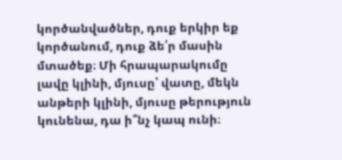կործանվածներ, դուք երկիր եք կործանում, դուք ձե՛ր մասին մտածեք։ Մի հրապարակումը լավը կլինի, մյուսը՝ վատը, մեկն անթերի կլինի, մյուսը թերություն կունենա, դա ի՞նչ կապ ունի։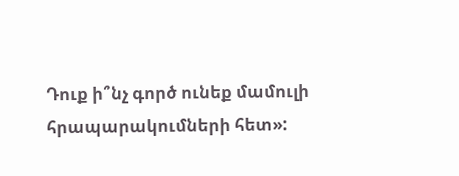Դուք ի՞նչ գործ ունեք մամուլի հրապարակումների հետ»: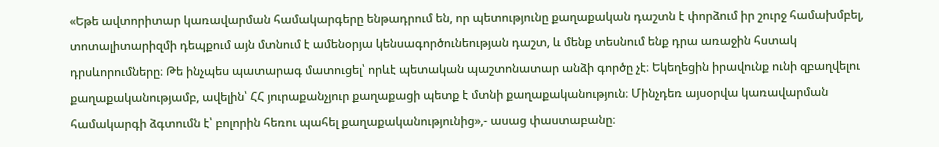«Եթե ավտորիտար կառավարման համակարգերը ենթադրում են, որ պետությունը քաղաքական դաշտն է փորձում իր շուրջ համախմբել, տոտալիտարիզմի դեպքում այն մտնում է ամենօրյա կենսագործունեության դաշտ, և մենք տեսնում ենք դրա առաջին հստակ դրսևորումները։ Թե ինչպես պատարագ մատուցել՝ որևէ պետական պաշտոնատար անձի գործը չէ։ Եկեղեցին իրավունք ունի զբաղվելու քաղաքականությամբ, ավելին՝ ՀՀ յուրաքանչյուր քաղաքացի պետք է մտնի քաղաքականություն։ Մինչդեռ այսօրվա կառավարման համակարգի ձգտումն է՝ բոլորին հեռու պահել քաղաքականությունից»,- ասաց փաստաբանը։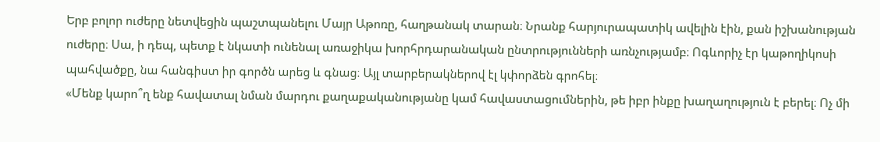Երբ բոլոր ուժերը նետվեցին պաշտպանելու Մայր Աթոռը, հաղթանակ տարան։ Նրանք հարյուրապատիկ ավելին էին, քան իշխանության ուժերը։ Սա, ի դեպ, պետք է նկատի ունենալ առաջիկա խորհրդարանական ընտրությունների առնչությամբ։ Ոգևորիչ էր կաթողիկոսի պահվածքը, նա հանգիստ իր գործն արեց և գնաց։ Այլ տարբերակներով էլ կփորձեն գրոհել։
«Մենք կարո՞ղ ենք հավատալ նման մարդու քաղաքականությանը կամ հավաստացումներին, թե իբր ինքը խաղաղություն է բերել։ Ոչ մի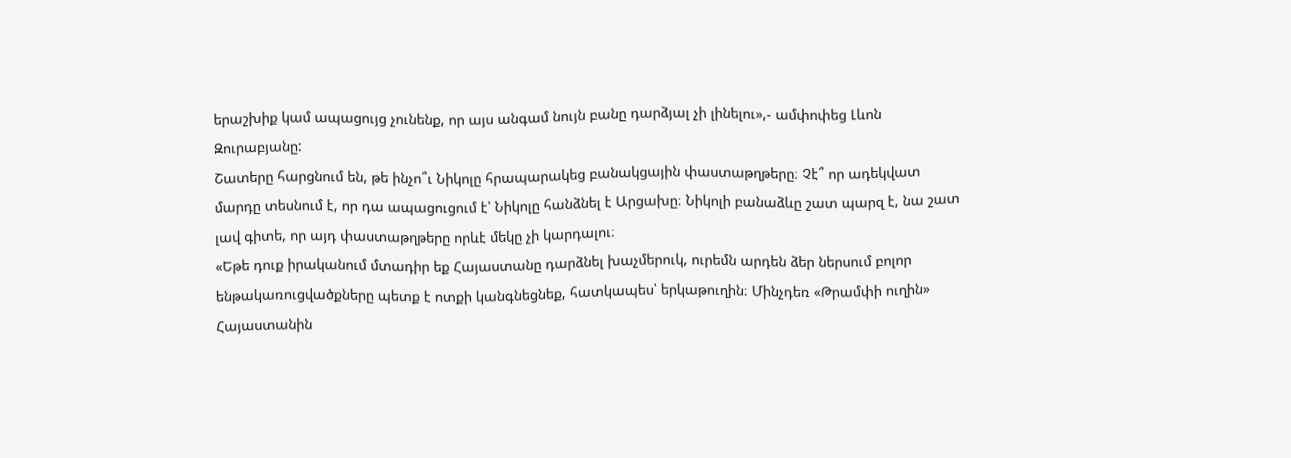երաշխիք կամ ապացույց չունենք, որ այս անգամ նույն բանը դարձյալ չի լինելու»,- ամփոփեց Լևոն Զուրաբյանը:
Շատերը հարցնում են, թե ինչո՞ւ Նիկոլը հրապարակեց բանակցային փաստաթղթերը։ Չէ՞ որ ադեկվատ մարդը տեսնում է, որ դա ապացուցում է՝ Նիկոլը հանձնել է Արցախը։ Նիկոլի բանաձևը շատ պարզ է, նա շատ լավ գիտե, որ այդ փաստաթղթերը որևէ մեկը չի կարդալու։
«Եթե դուք իրականում մտադիր եք Հայաստանը դարձնել խաչմերուկ, ուրեմն արդեն ձեր ներսում բոլոր ենթակառուցվածքները պետք է ոտքի կանգնեցնեք, հատկապես՝ երկաթուղին։ Մինչդեռ «Թրամփի ուղին» Հայաստանին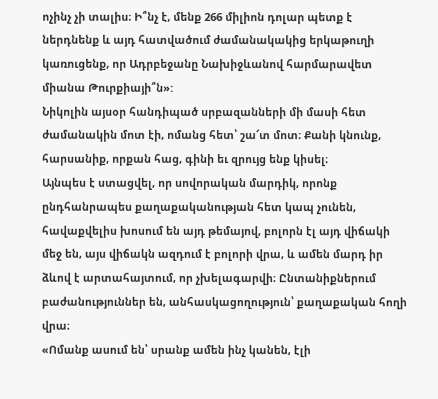ոչինչ չի տալիս։ Ի՞նչ է, մենք 266 միլիոն դոլար պետք է ներդնենք և այդ հատվածում ժամանակակից երկաթուղի կառուցենք, որ Ադրբեջանը Նախիջևանով հարմարավետ միանա Թուրքիայի՞ն»:
Նիկոլին այսօր հանդիպած սրբազանների մի մասի հետ ժամանակին մոտ էի, ոմանց հետ՝ շա՜տ մոտ։ Քանի կնունք, հարսանիք, որքան հաց, գինի եւ զրույց ենք կիսել։
Այնպես է ստացվել, որ սովորական մարդիկ, որոնք ընդհանրապես քաղաքականության հետ կապ չունեն, հավաքվելիս խոսում են այդ թեմայով, բոլորն էլ այդ վիճակի մեջ են, այս վիճակն ազդում է բոլորի վրա, և ամեն մարդ իր ձևով է արտահայտում, որ չխելագարվի։ Ընտանիքներում բաժանություններ են, անհասկացողություն՝ քաղաքական հողի վրա։
«Ոմանք ասում են՝ սրանք ամեն ինչ կանեն, էլի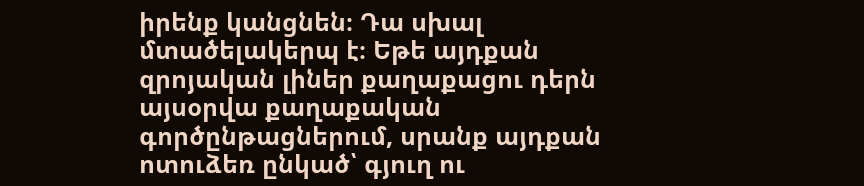իրենք կանցնեն։ Դա սխալ մտածելակերպ է։ Եթե այդքան զրոյական լիներ քաղաքացու դերն այսօրվա քաղաքական գործընթացներում, սրանք այդքան ոտուձեռ ընկած՝ գյուղ ու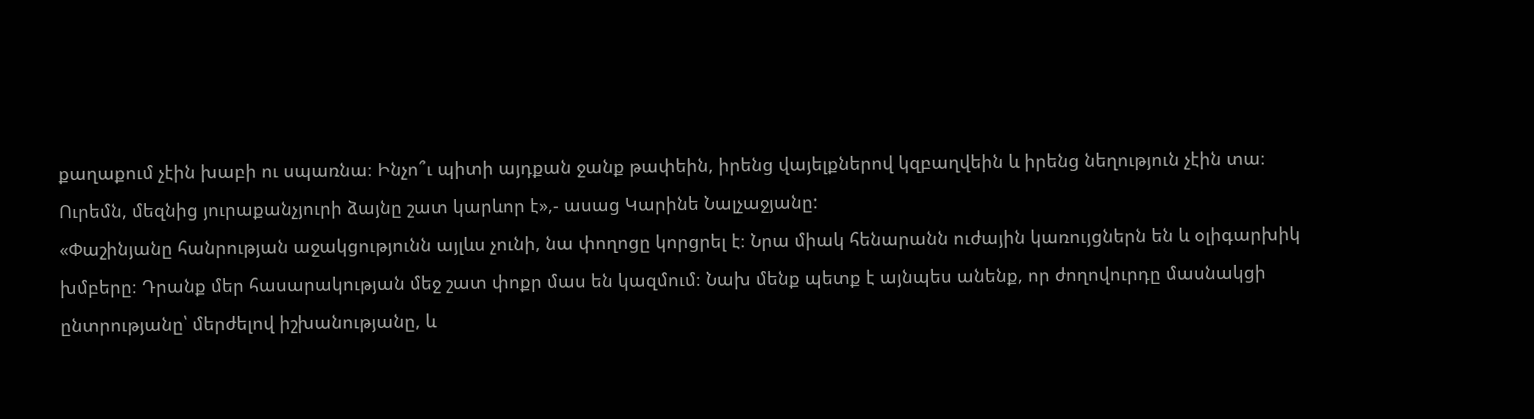քաղաքում չէին խաբի ու սպառնա։ Ինչո՞ւ պիտի այդքան ջանք թափեին, իրենց վայելքներով կզբաղվեին և իրենց նեղություն չէին տա։ Ուրեմն, մեզնից յուրաքանչյուրի ձայնը շատ կարևոր է»,- ասաց Կարինե Նալչաջյանը:
«Փաշինյանը հանրության աջակցությունն այլևս չունի, նա փողոցը կորցրել է։ Նրա միակ հենարանն ուժային կառույցներն են և օլիգարխիկ խմբերը։ Դրանք մեր հասարակության մեջ շատ փոքր մաս են կազմում։ Նախ մենք պետք է այնպես անենք, որ ժողովուրդը մասնակցի ընտրությանը՝ մերժելով իշխանությանը, և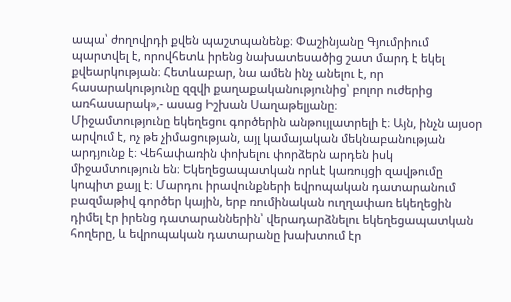ապա՝ ժողովրդի քվեն պաշտպանենք։ Փաշինյանը Գյումրիում պարտվել է, որովհետև իրենց նախատեսածից շատ մարդ է եկել քվեարկության։ Հետևաբար, նա ամեն ինչ անելու է, որ հասարակությունը զզվի քաղաքականությունից՝ բոլոր ուժերից առհասարակ»,- ասաց Իշխան Սաղաթելյանը։
Միջամտությունը եկեղեցու գործերին անթույլատրելի է։ Այն, ինչն այսօր արվում է, ոչ թե չիմացության, այլ կամայական մեկնաբանության արդյունք է։ Վեհափառին փոխելու փորձերն արդեն իսկ միջամտություն են։ Եկեղեցապատկան որևէ կառույցի զավթումը կոպիտ քայլ է։ Մարդու իրավունքների եվրոպական դատարանում բազմաթիվ գործեր կային, երբ ռումինական ուղղափառ եկեղեցին դիմել էր իրենց դատարաններին՝ վերադարձնելու եկեղեցապատկան հողերը, և եվրոպական դատարանը խախտում էր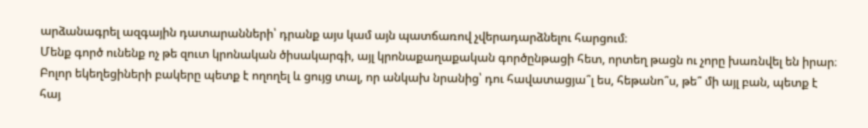արձանագրել ազգային դատարանների՝ դրանք այս կամ այն պատճառով չվերադարձնելու հարցում։
Մենք գործ ունենք ոչ թե զուտ կրոնական ծիսակարգի, այլ կրոնաքաղաքական գործընթացի հետ, որտեղ թացն ու չորը խառնվել են իրար։ Բոլոր եկեղեցիների բակերը պետք է ողողել և ցույց տալ, որ անկախ նրանից՝ դու հավատացյա՞լ ես, հեթանո՞ս, թե՞ մի այլ բան, պետք է հայ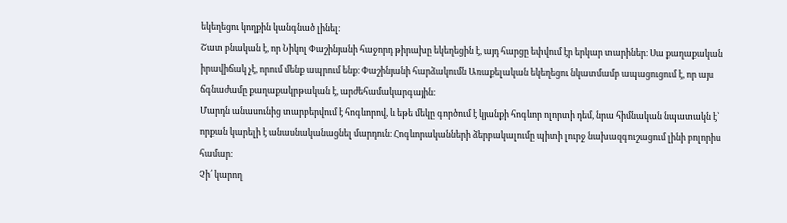եկեղեցու կողքին կանգնած լինել։
Շատ բնական է, որ Նիկոլ Փաշինյանի հաջորդ թիրախը եկեղեցին է, այդ հարցը եփվում էր երկար տարիներ։ Սա քաղաքական իրավիճակ չէ, որում մենք ապրում ենք։ Փաշինյանի հարձակումն Առաքելական եկեղեցու նկատմամբ ապացուցում է, որ այս ճգնաժամը քաղաքակրթական է, արժեհամակարգային։
Մարդն անասունից տարբերվում է հոգևորով, և եթե մեկը գործում է կյանքի հոգևոր ոլորտի դեմ, նրա հիմնական նպատակն է՝ որքան կարելի է անասնականացնել մարդուն։ Հոգևորականների ձերբակալումը պիտի լուրջ նախազգուշացում լինի բոլորիս համար։
Չի՛ կարող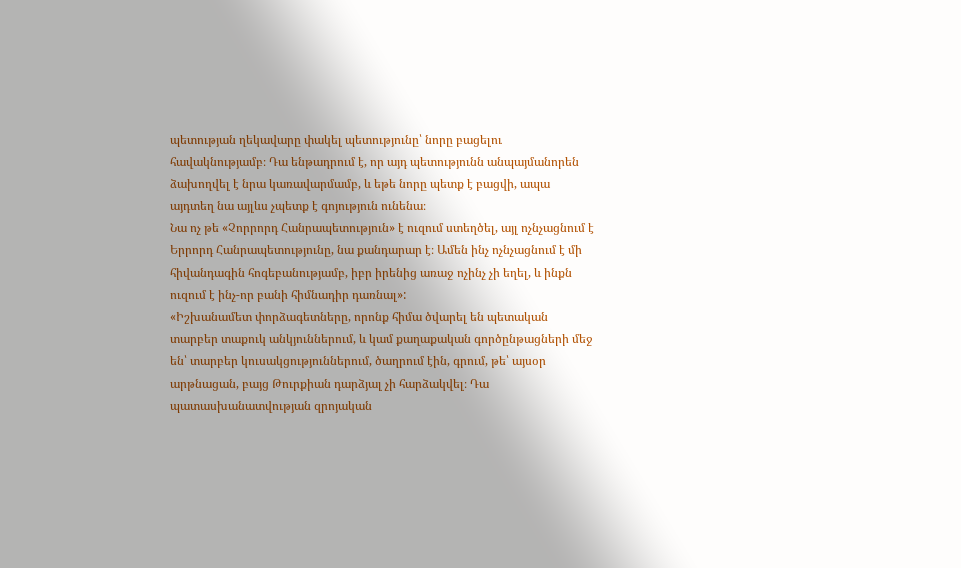պետության ղեկավարը փակել պետությունը՝ նորը բացելու հավակնությամբ։ Դա ենթադրում է, որ այդ պետությունն անպայմանորեն ձախողվել է նրա կառավարմամբ, և եթե նորը պետք է բացվի, ապա այդտեղ նա այլևս չպետք է գոյություն ունենա։
Նա ոչ թե «Չորրորդ Հանրապետություն» է ուզում ստեղծել, այլ ոչնչացնում է Երրորդ Հանրապետությունը, նա քանդարար է։ Ամեն ինչ ոչնչացնում է մի հիվանդագին հոգեբանությամբ, իբր իրենից առաջ ոչինչ չի եղել, և ինքն ուզում է ինչ-որ բանի հիմնադիր դառնալ»:
«Իշխանամետ փորձագետները, որոնք հիմա ծվարել են պետական տարբեր տաքուկ անկյուններում, և կամ քաղաքական գործընթացների մեջ են՝ տարբեր կուսակցություններում, ծաղրում էին, գրում, թե՝ այսօր արթնացան, բայց Թուրքիան դարձյալ չի հարձակվել։ Դա պատասխանատվության զրոյական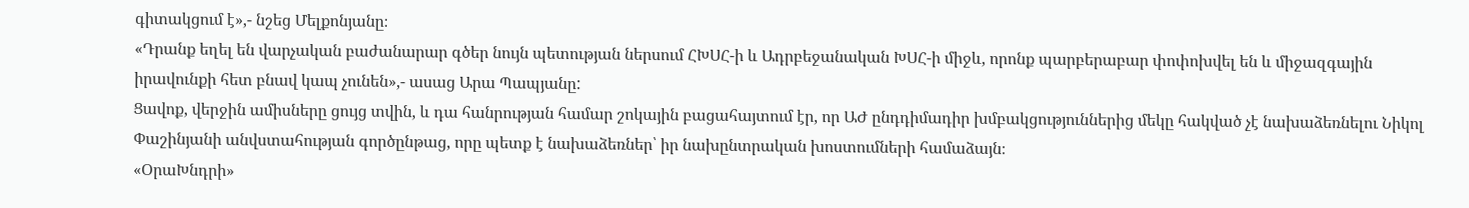գիտակցում է»,- նշեց Մելքոնյանը։
«Դրանք եղել են վարչական բաժանարար գծեր նույն պետության ներսում ՀԽՍՀ-ի և Ադրբեջանական ԽՍՀ-ի միջև, որոնք պարբերաբար փոփոխվել են և միջազգային իրավունքի հետ բնավ կապ չունեն»,- ասաց Արա Պապյանը:
Ցավոք, վերջին ամիսները ցույց տվին, և դա հանրության համար շոկային բացահայտում էր, որ ԱԺ ընդդիմադիր խմբակցություններից մեկը հակված չէ նախաձեռնելու Նիկոլ Փաշինյանի անվստահության գործընթաց, որը պետք է նախաձեռներ՝ իր նախընտրական խոստումների համաձայն։
«ՕրաԽնդրի»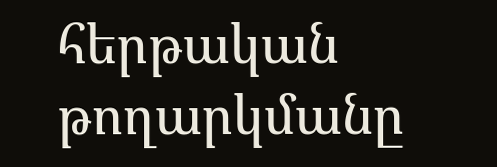հերթական թողարկմանը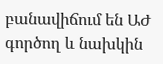բանավիճում են ԱԺ գործող և նախկին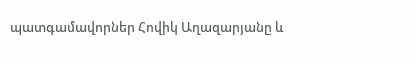պատգամավորներ Հովիկ Աղազարյանը և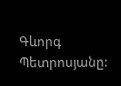Գևորգ Պետրոսյանը: